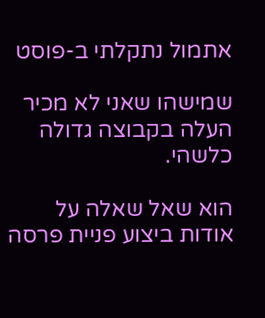אתמול נתקלתי ב-פוסט

שמישהו שאני לא מכיר העלה בקבוצה גדולה כלשהי.

הוא שאל שאלה על אודות ביצוע פניית פרסה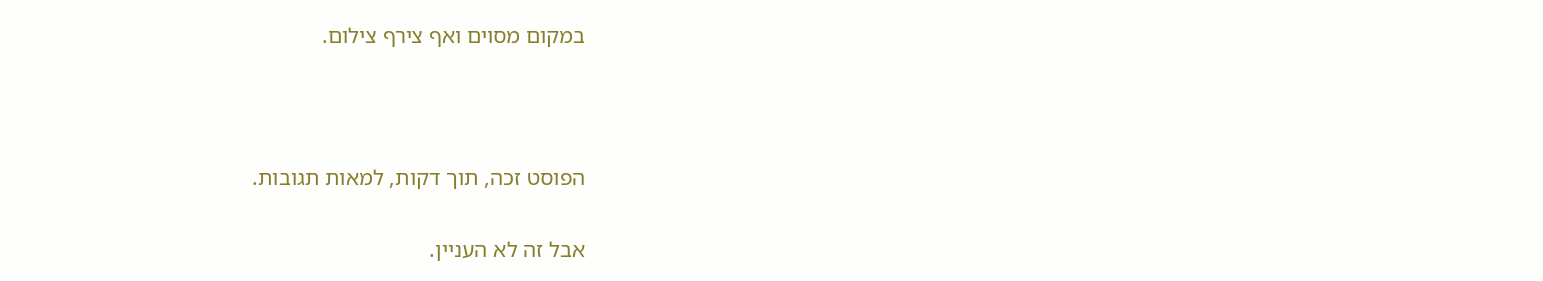במקום מסוים ואף צירף צילום.



הפוסט זכה, תוך דקות, למאות תגובות.

אבל זה לא העניין.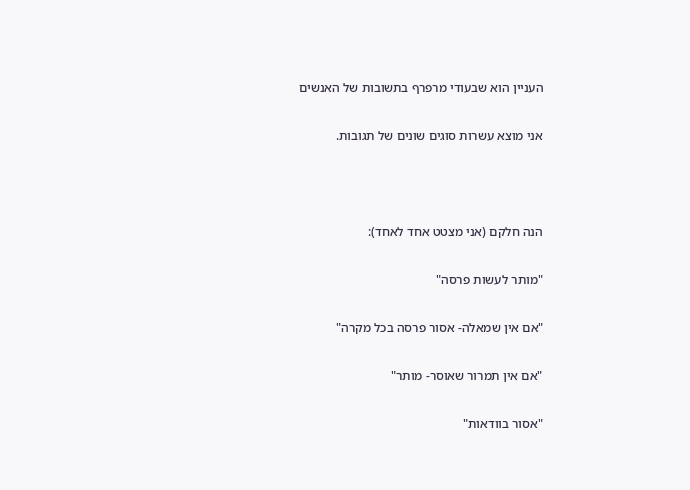העניין הוא שבעודי מרפרף בתשובות של האנשים

אני מוצא עשרות סוגים שונים של תגובות.



הנה חלקם (אני מצטט אחד לאחד):

"מותר לעשות פרסה"

"אם אין שמאלה- אסור פרסה בכל מקרה"

"אם אין תמרור שאוסר- מותר"

"אסור בוודאות"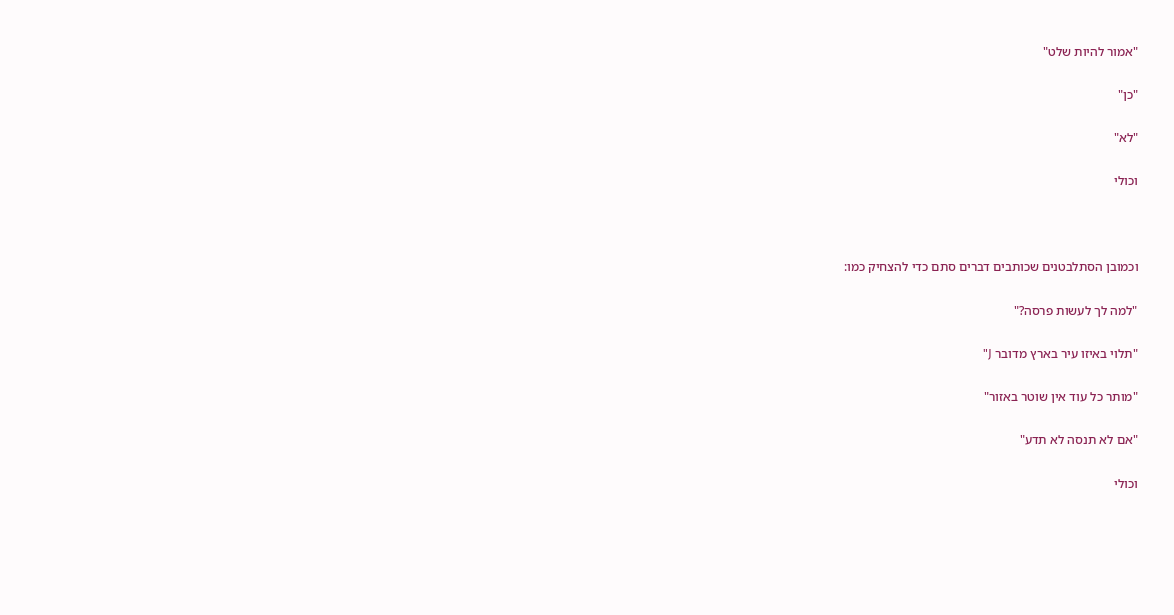"אמור להיות שלט"

"כן"

"לא"

וכולי



וכמובן הסתלבטנים שכותבים דברים סתם כדי להצחיק כמו:

"למה לך לעשות פרסה?"

"תלוי באיזו עיר בארץ מדובר J"

"מותר כל עוד אין שוטר באזור"

"אם לא תנסה לא תדע"

וכולי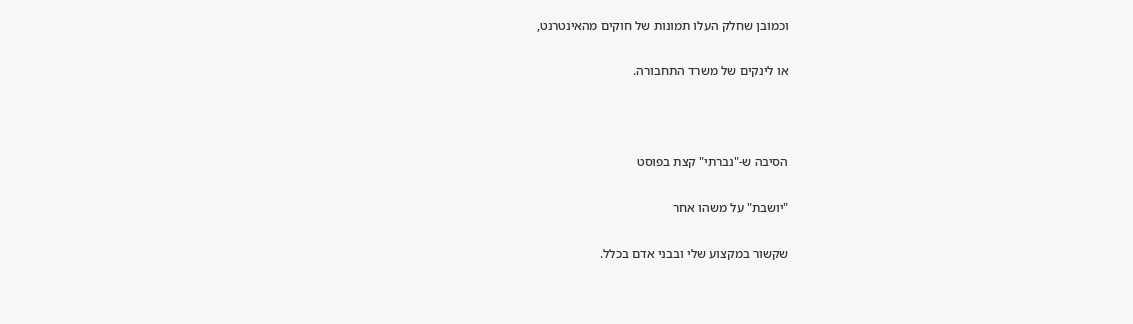וכמובן שחלק העלו תמונות של חוקים מהאינטרנט,

או לינקים של משרד התחבורה.



הסיבה ש-"נברתי" קצת בפוסט

"יושבת" על משהו אחר

שקשור במקצוע שלי ובבני אדם בכלל.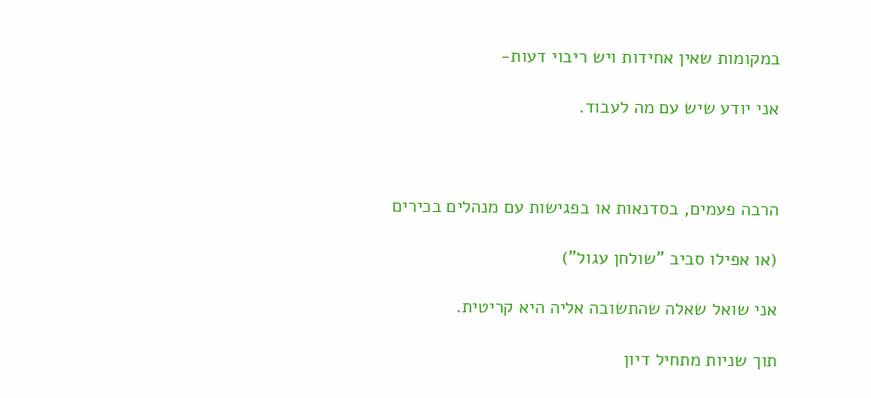במקומות שאין אחידות ויש ריבוי דעות-

אני יודע שיש עם מה לעבוד.



הרבה פעמים, בסדנאות או בפגישות עם מנהלים בכירים

(או אפילו סביב "שולחן עגול")

אני שואל שאלה שהתשובה אליה היא קריטית.

תוך שניות מתחיל דיון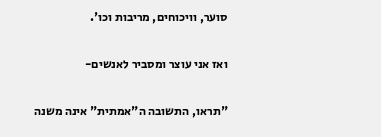סוער, וויכוחים, מריבות וכו'.

ואז אני עוצר ומסביר לאנשים-

"תראו, התשובה ה"אמתית" אינה משנה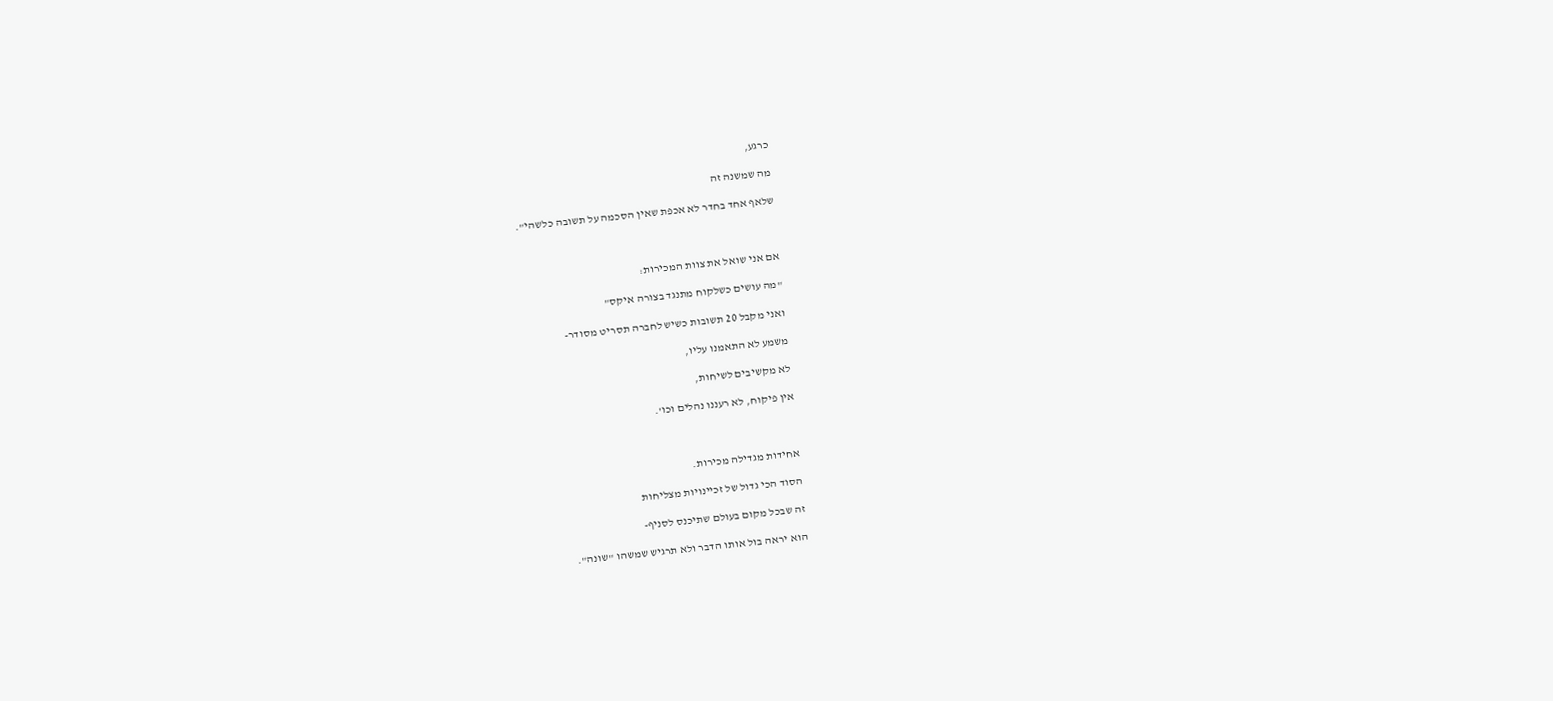כרגע,

מה שמשנה זה

שלאף אחד בחדר לא אכפת שאין הסכמה על תשובה כלשהי".



אם אני שואל את צוות המכירות:

"מה עושים כשלקוח מתנגד בצורה איקס"

ואני מקבל 20 תשובות כשיש לחברה תסריט מסודר-

משמע לא התאמנו עליו,

לא מקשיבים לשיחות,

אין פיקוח, לא רעננו נהלים וכו'.



אחידות מגדילה מכירות.

הסוד הכי גדול של זכיינויות מצליחות

זה שבכל מקום בעולם שתיכנס לסניף-

הוא יראה בול אותו הדבר ולא תרגיש שמשהו "שונה".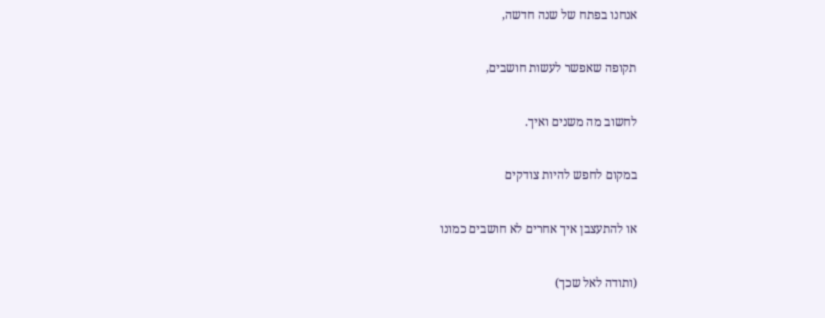אנחנו בפתח של שנה חדשה,

תקופה שאפשר לעשות חושבים,

לחשוב מה משנים ואיך.

במקום לחפש להיות צודקים

או להתעצבן איך אחרים לא חושבים כמונו

(ותודה לאל שכך)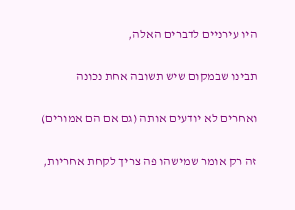היו עירניים לדברים האלה,

תבינו שבמקום שיש תשובה אחת נכונה

ואחרים לא יודעים אותה (גם אם הם אמורים)

זה רק אומר שמישהו פה צריך לקחת אחריות,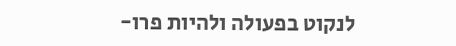לנקוט בפעולה ולהיות פרו-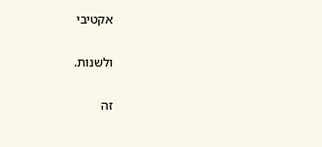אקטיבי

ולשנות.

זה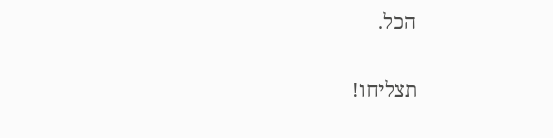הכל.

תצליחו!